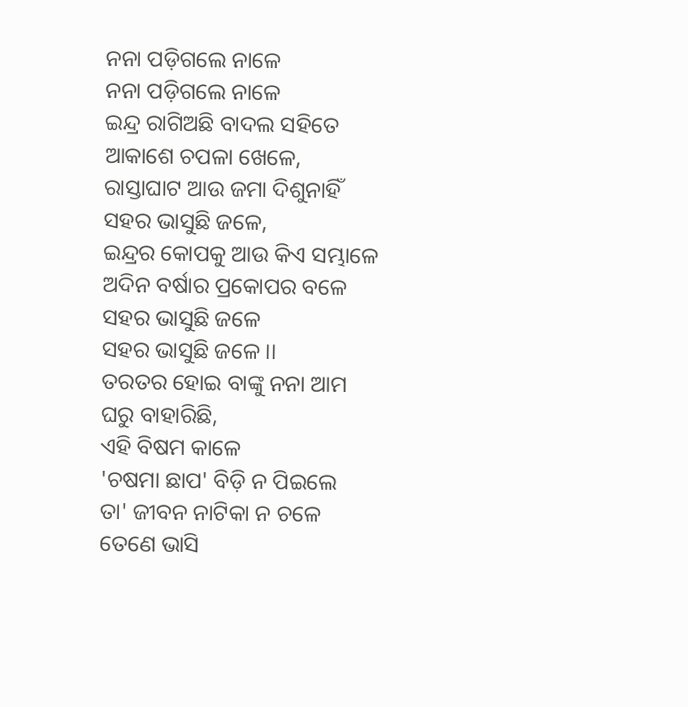ନନା ପଡ଼ିଗଲେ ନାଳେ
ନନା ପଡ଼ିଗଲେ ନାଳେ
ଇନ୍ଦ୍ର ରାଗିଅଛି ବାଦଲ ସହିତେ
ଆକାଶେ ଚପଳା ଖେଳେ,
ରାସ୍ତାଘାଟ ଆଉ ଜମା ଦିଶୁନାହିଁ
ସହର ଭାସୁଛି ଜଳେ,
ଇନ୍ଦ୍ରର କୋପକୁ ଆଉ କିଏ ସମ୍ଭାଳେ
ଅଦିନ ବର୍ଷାର ପ୍ରକୋପର ବଳେ
ସହର ଭାସୁଛି ଜଳେ
ସହର ଭାସୁଛି ଜଳେ ।।
ତରତର ହୋଇ ବାଙ୍କୁ ନନା ଆମ
ଘରୁ ବାହାରିଛି,
ଏହି ବିଷମ କାଳେ
'ଚଷମା ଛାପ' ବିଡ଼ି ନ ପିଇଲେ
ତା' ଜୀବନ ନାଟିକା ନ ଚଳେ
ତେଣେ ଭାସି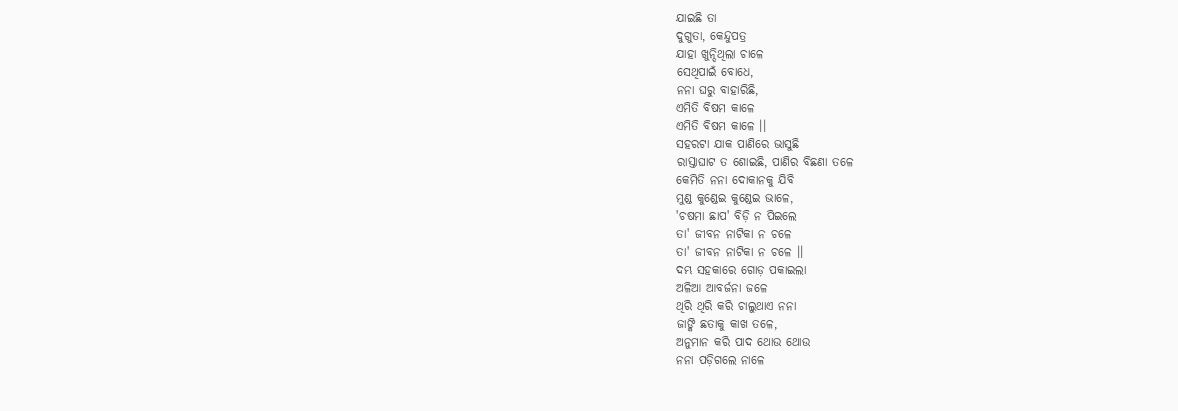ଯାଇଛି ତା
ଦୁଗୁତା, କେନ୍ଦୁପତ୍ର
ଯାହା ଖୁନ୍ଦିଥିଲା ଚାଳେ
ସେଥିପାଇଁ ବୋଧେ,
ନନା ଘରୁ ବାହାରିଛି,
ଏମିତି ବିଷମ କାଳେ
ଏମିତି ବିଷମ କାଳେ ।।
ସହରଟା ଯାକ ପାଣିରେ ଭାସୁଛି
ରାସ୍ତାଘାଟ ତ ଶୋଇଛି, ପାଣିର ବିଛଣା ତଳେ
କେମିତି ନନା ଦୋକାନକୁ ଯିବି
ମୁଣ୍ଡ କୁଣ୍ଡେଇ କୁଣ୍ଡେଇ ଭାଳେ,
'ଚଷମା ଛାପ' ବିଡ଼ି ନ ପିଇଲେ
ତା' ଜୀବନ ନାଟିକା ନ ଚଳେ
ତା' ଜୀବନ ନାଟିକା ନ ଚଳେ ।।
ଦମ୍ଭ ସହକାରେ ଗୋଡ଼ ପକାଇଲା
ଅଳିଆ ଆବର୍ଜନା ଜଳେ
ଥିରି ଥିରି କରି ଚାଲୁଥାଏ ନନା
ଜାଙ୍କି ଛତାକୁ କାଖ ତଳେ,
ଅନୁମାନ କରି ପାଦ ଥୋଉ ଥୋଉ
ନନା ପଡ଼ିଗଲେ ନାଳେ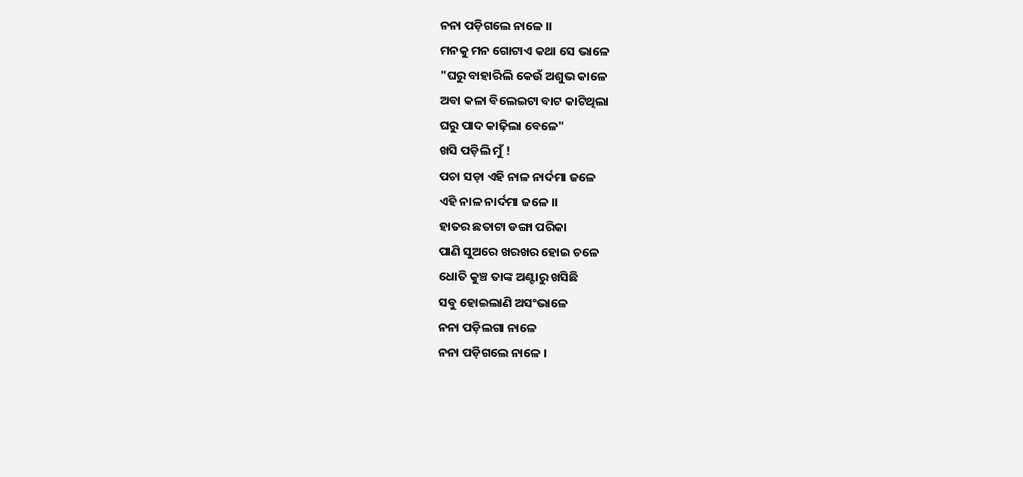ନନା ପଡ଼ିଗଲେ ନାଳେ ।।
ମନକୁ ମନ ଗୋଟାଏ କଥା ସେ ଭାଳେ
"ଘରୁ ବାହାରିଲି କେଉଁ ଅଶୁଭ କାଳେ
ଅବା କଳା ବିଲେଇଟା ବାଟ କାଟିଥିଲା
ଘରୁ ପାଦ କାଢ଼ିଲା ବେଳେ"
ଖସି ପଡ଼ିଲି ମୁଁ !
ପଚା ସଡ଼ା ଏହି ନାଳ ନାର୍ଦମା ଜଳେ
ଏହି ନାଳ ନାର୍ଦମା ଜଳେ ।।
ହାତର ଛତାଟା ଡଙ୍ଗା ପରିକା
ପାଣି ସୁଅରେ ଖରଖର ହୋଇ ଚଳେ
ଧୋତି କୁଞ୍ଚ ତାଙ୍କ ଅଣ୍ଟାରୁ ଖସିଛି
ସବୁ ହୋଇଲାଣି ଅସଂଭାଳେ
ନନା ପଡ଼ିଲଗା ନାଳେ
ନନା ପଡ଼ିଗଲେ ନାଳେ ।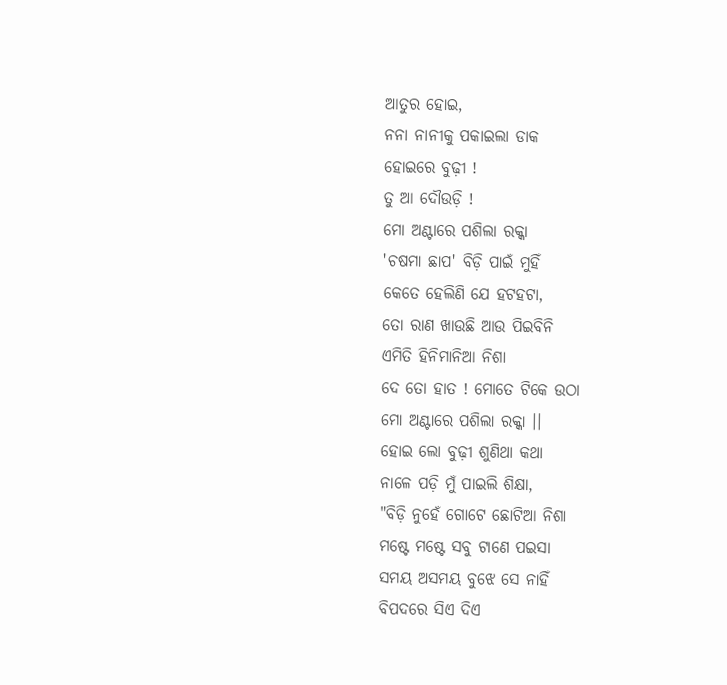ଆତୁର ହୋଇ,
ନନା ନାନୀକୁ ପକାଇଲା ଡାକ
ହୋଇରେ ବୁଢ଼ୀ !
ତୁ ଆ ଦୌଉଡ଼ି !
ମୋ ଅଣ୍ଟାରେ ପଶିଲା ରକ୍କା
'ଚଷମା ଛାପ' ବିଡ଼ି ପାଇଁ ମୁହିଁ
କେତେ ହେଲିଣି ଯେ ହଟହଟା,
ତୋ ରାଣ ଖାଉଛି ଆଉ ପିଇବିନି
ଏମିତି ହିନିମାନିଆ ନିଶା
ଦେ ତୋ ହାତ ! ମୋତେ ଟିକେ ଉଠା
ମୋ ଅଣ୍ଟାରେ ପଶିଲା ରକ୍କା ।।
ହୋଇ ଲୋ ବୁଢ଼ୀ ଶୁଣିଥା କଥା
ନାଳେ ପଡ଼ି ମୁଁ ପାଇଲି ଶିକ୍ଷା,
"ବିଡ଼ି ନୁହେଁ ଗୋଟେ ଛୋଟିଆ ନିଶା
ମଷ୍ଟେ ମଷ୍ଟେ ସବୁ ଟାଣେ ପଇସା
ସମୟ ଅସମୟ ବୁଝେ ସେ ନାହିଁ
ବିପଦରେ ସିଏ ଦିଏ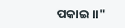ପକାଇ ।।"